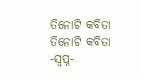ତିନୋଟି କବିତା
ତିନୋଟି କବିତା
-ସ୍ବପ୍ନ-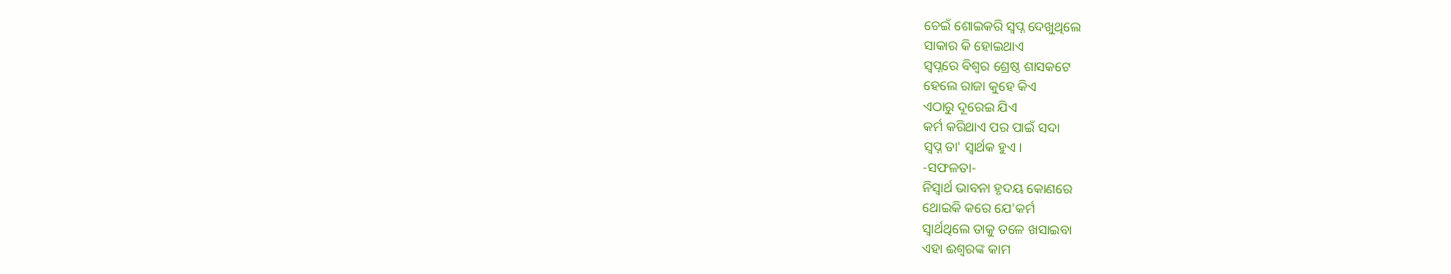ଚେଇଁ ଶୋଇକରି ସ୍ବପ୍ନ ଦେଖୁଥିଲେ
ସାକାର କି ହୋଇଥାଏ
ସ୍ବପ୍ନରେ ବିଶ୍ବର ଶ୍ରେଷ୍ଠ ଶାସକଟେ
ହେଲେ ରାଜା କୁହେ କିଏ
ଏଠାରୁ ଦୂରେଇ ଯିଏ
କର୍ମ କରିଥାଏ ପର ପାଇଁ ସଦା
ସ୍ବପ୍ନ ତା' ସ୍ବାର୍ଥକ ହୁଏ।
-ସଫଳତା-
ନିସ୍ବାର୍ଥ ଭାବନା ହୃଦୟ କୋଣରେ
ଥୋଇକି କରେ ଯେ'କର୍ମ
ସ୍ବାର୍ଥଥିଲେ ତାକୁ ତଳେ ଖସାଇବା
ଏହା ଈଶ୍ଵରଙ୍କ କାମ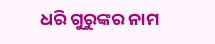ଧରି ଗୁରୁଙ୍କର ନାମ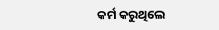କର୍ମ କରୁଥିଲେ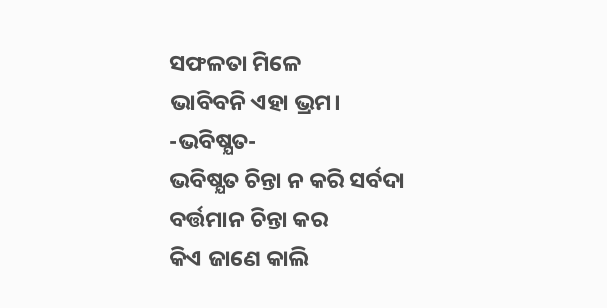ସଫଳତା ମିଳେ
ଭାବିବନି ଏହା ଭ୍ରମ।
-ଭବିଷ୍ଯତ-
ଭବିଷ୍ଯତ ଚିନ୍ତା ନ କରି ସର୍ବଦା
ବର୍ତ୍ତମାନ ଚିନ୍ତା କର
କିଏ ଜାଣେ କାଲି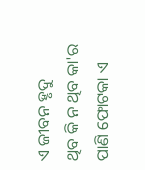ଏ ଜୀବନ ହୃଦୁ
ଥିବ କି ନ ଥିବ କା'ର
ପାଣି ଫୋଟକା ଏ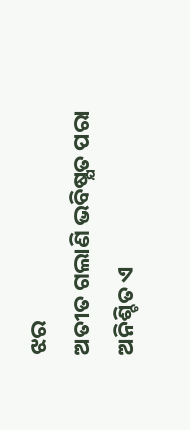ଝର
ଅତୀତ ଗଲାଣି ଭବିଷ୍ଯତ ପରା
ଅନିଶ୍ଚିତ ଏ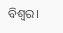ବିଶ୍ବର।